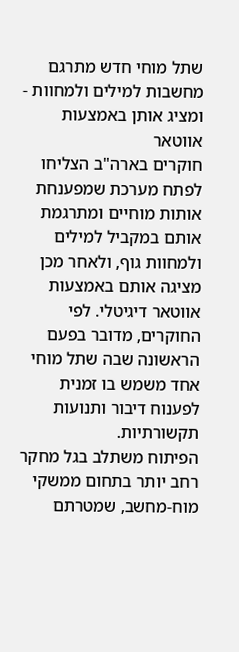שתל מוחי חדש מתרגם מחשבות למילים ולמחוות - ומציג אותן באמצעות אווטאר
חוקרים בארה"ב הצליחו לפתח מערכת שמפענחת אותות מוחיים ומתרגמת אותם במקביל למילים ולמחוות גוף, ולאחר מכן מציגה אותם באמצעות אווטאר דיגיטלי. לפי החוקרים, מדובר בפעם הראשונה שבה שתל מוחי אחד משמש בו זמנית לפענוח דיבור ותנועות תקשורתיות.
הפיתוח משתלב בגל מחקר רחב יותר בתחום ממשקי מוח-מחשב, שמטרתם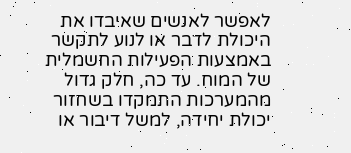לאפשר לאנשים שאיבדו את היכולת לדבר או לנוע לתקשר באמצעות הפעילות החשמלית של המוח. עד כה, חלק גדול מהמערכות התמקדו בשחזור יכולת יחידה, למשל דיבור או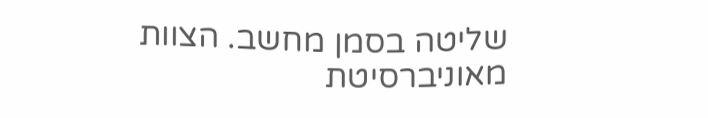שליטה בסמן מחשב. הצוות מאוניברסיטת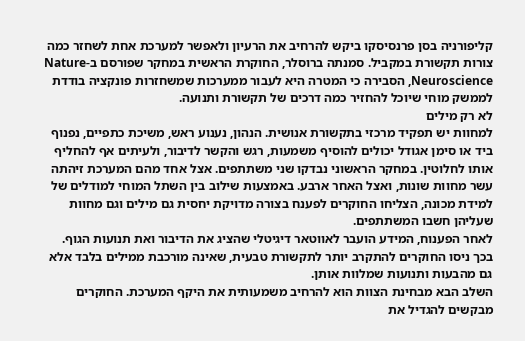קליפורניה בסן פרנסיסקו ביקש להרחיב את הרעיון ולאפשר למערכת אחת לשחזר כמה צורות תקשורת במקביל. סמנתה ברוסלר, החוקרת הראשית במחקר שפורסם ב-Nature Neuroscience, הסבירה כי המטרה היא לעבור ממערכות שמשחזרות פונקציה בודדת לממשק מוחי שיוכל להחזיר כמה דרכים של תקשורת ותנועה.
לא רק מילים
למחוות יש תפקיד מרכזי בתקשורת אנושית. הנהון, נענוע ראש, משיכת כתפיים, נפנוף ביד או סימן אגודל יכולים להוסיף משמעות, רגש והקשר לדיבור, ולעיתים אף להחליף אותו לחלוטין. במחקר הראשוני נבדקו שני משתתפים. אצל אחד מהם המערכת זיהתה עשר מחוות שונות, ואצל האחר ארבע. באמצעות שילוב בין השתל המוחי למודלים של למידת מכונה, הצליחו החוקרים לפענח בצורה מדויקת יחסית גם מילים וגם מחוות שעליהן חשבו המשתתפים.
לאחר הפענוח, המידע הועבר לאווטאר דיגיטלי שהציג את הדיבור ואת תנועות הגוף. בכך ניסו החוקרים להתקרב יותר לתקשורת טבעית, שאינה מורכבת ממילים בלבד אלא גם מהבעות ותנועות שמלוות אותן.
השלב הבא מבחינת הצוות הוא להרחיב משמעותית את היקף המערכת. החוקרים מבקשים להגדיל את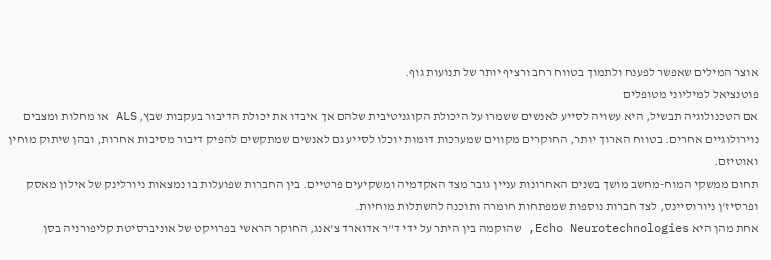אוצר המילים שאפשר לפענח ולתמוך בטווח רחב ורציף יותר של תנועות גוף.
פוטנציאל למיליוני מטופלים
אם הטכנולוגיה תבשיל, היא עשויה לסייע לאנשים ששמרו על היכולת הקוגניטיבית שלהם אך איבדו את יכולת הדיבור בעקבות שבץ, ALS או מחלות ומצבים נוירולוגיים אחרים. בטווח הארוך יותר, החוקרים מקווים שמערכות דומות יוכלו לסייע גם לאנשים שמתקשים להפיק דיבור מסיבות אחרות, ובהן שיתוק מוחין ואוטיזם.
תחום ממשקי המוח-מחשב מושך בשנים האחרונות עניין גובר מצד האקדמיה ומשקיעים פרטיים. בין החברות שפועלות בו נמצאות ניורלינק של אילון מאסק ופרסיז'ן ניורוסיינס, לצד חברות נוספות שמפתחות חומרה ותוכנה להשתלות מוחיות.
אחת מהן היא Echo Neurotechnologies, שהוקמה בין היתר על ידי ד"ר אדוארד צ'אנג, החוקר הראשי בפרויקט של אוניברסיטת קליפורניה בסן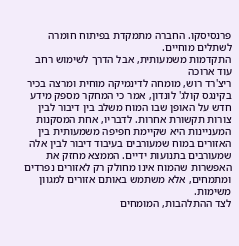פרנסיסקו. החברה מתמקדת בפיתוח חומרה לשתלים מוחיים.
התקדמות משמעותית, אבל הדרך לשימוש רחב עוד ארוכה
ריצ'רד רוש, מומחה לדינמיקה מוחית ומרצה בכיר בקינגס קולג' לונדון, אמר כי המחקר מספק מידע חדש על האופן שבו המוח משלב בין דיבור לבין צורות תקשורת אחרות. לדבריו, אחת המסקנות המעניינות היא שקיימת חפיפה משמעותית בין האזורים במוח שמעורבים בעיבוד דיבור לבין אלה שמעורבים בתנועות ידיים. הממצא מחזק את האפשרות שהמוח אינו מחולק רק לאזורים נפרדים ומתמחים, אלא משתמש באותם אזורים למגוון משימות.
לצד ההתלהבות, המומחים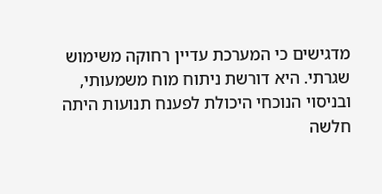מדגישים כי המערכת עדיין רחוקה משימוש שגרתי. היא דורשת ניתוח מוח משמעותי, ובניסוי הנוכחי היכולת לפענח תנועות היתה חלשה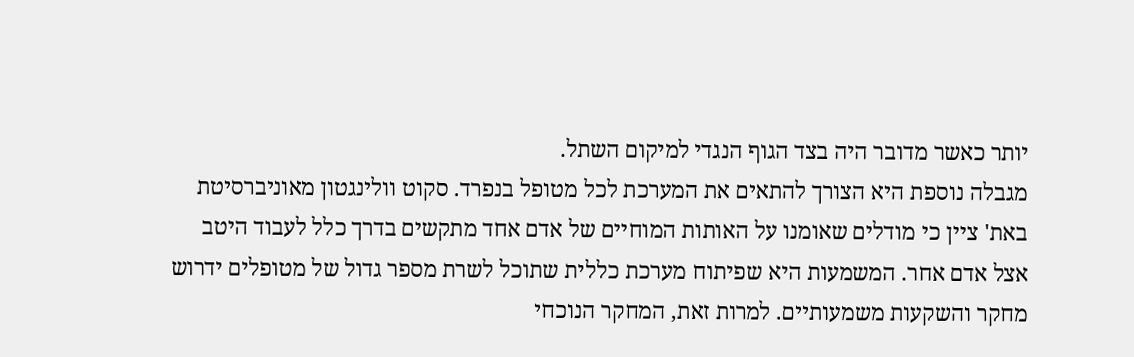יותר כאשר מדובר היה בצד הגוף הנגדי למיקום השתל.
מגבלה נוספת היא הצורך להתאים את המערכת לכל מטופל בנפרד. סקוט וולינגטון מאוניברסיטת באת' ציין כי מודלים שאומנו על האותות המוחיים של אדם אחד מתקשים בדרך כלל לעבוד היטב אצל אדם אחר. המשמעות היא שפיתוח מערכת כללית שתוכל לשרת מספר גדול של מטופלים ידרוש מחקר והשקעות משמעותיים. למרות זאת, המחקר הנוכחי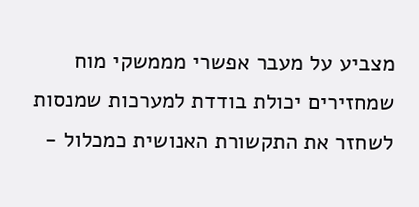מצביע על מעבר אפשרי מממשקי מוח שמחזירים יכולת בודדת למערכות שמנסות לשחזר את התקשורת האנושית כמכלול -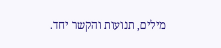מילים, תנועות והקשר יחד.